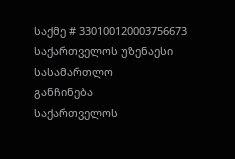საქმე # 330100120003756673
საქართველოს უზენაესი სასამართლო
განჩინება
საქართველოს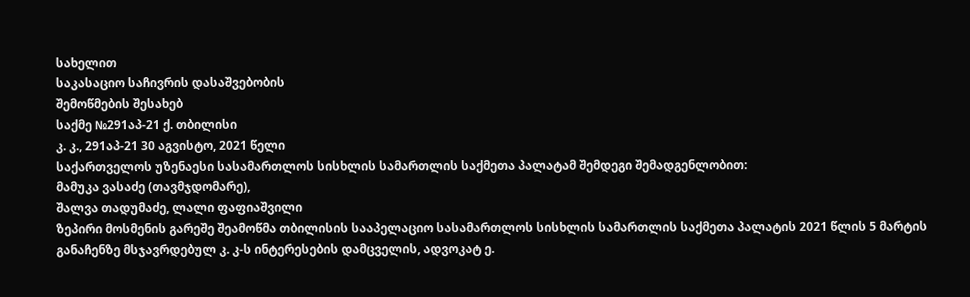სახელით
საკასაციო საჩივრის დასაშვებობის
შემოწმების შესახებ
საქმე №291აპ-21 ქ. თბილისი
კ. კ., 291აპ-21 30 აგვისტო, 2021 წელი
საქართველოს უზენაესი სასამართლოს სისხლის სამართლის საქმეთა პალატამ შემდეგი შემადგენლობით:
მამუკა ვასაძე (თავმჯდომარე),
შალვა თადუმაძე, ლალი ფაფიაშვილი
ზეპირი მოსმენის გარეშე შეამოწმა თბილისის სააპელაციო სასამართლოს სისხლის სამართლის საქმეთა პალატის 2021 წლის 5 მარტის განაჩენზე მსჯავრდებულ კ. კ-ს ინტერესების დამცველის, ადვოკატ ე.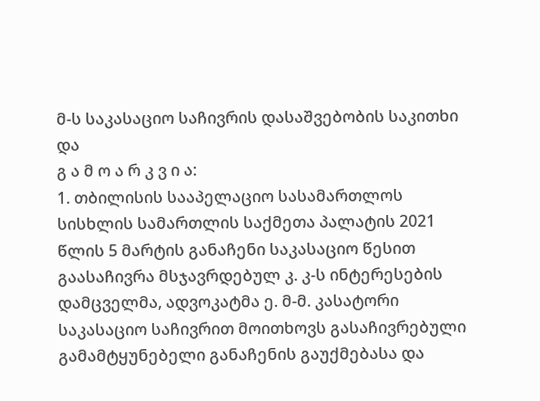მ-ს საკასაციო საჩივრის დასაშვებობის საკითხი და
გ ა მ ო ა რ კ ვ ი ა:
1. თბილისის სააპელაციო სასამართლოს სისხლის სამართლის საქმეთა პალატის 2021 წლის 5 მარტის განაჩენი საკასაციო წესით გაასაჩივრა მსჯავრდებულ კ. კ-ს ინტერესების დამცველმა, ადვოკატმა ე. მ-მ. კასატორი საკასაციო საჩივრით მოითხოვს გასაჩივრებული გამამტყუნებელი განაჩენის გაუქმებასა და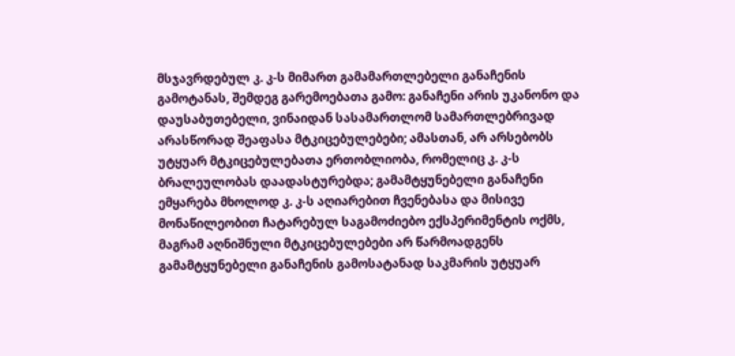მსჯავრდებულ კ. კ-ს მიმართ გამამართლებელი განაჩენის გამოტანას, შემდეგ გარემოებათა გამო: განაჩენი არის უკანონო და დაუსაბუთებელი, ვინაიდან სასამართლომ სამართლებრივად არასწორად შეაფასა მტკიცებულებები; ამასთან, არ არსებობს უტყუარ მტკიცებულებათა ერთობლიობა, რომელიც კ. კ-ს ბრალეულობას დაადასტურებდა; გამამტყუნებელი განაჩენი ემყარება მხოლოდ კ. კ-ს აღიარებით ჩვენებასა და მისივე მონაწილეობით ჩატარებულ საგამოძიებო ექსპერიმენტის ოქმს, მაგრამ აღნიშნული მტკიცებულებები არ წარმოადგენს გამამტყუნებელი განაჩენის გამოსატანად საკმარის უტყუარ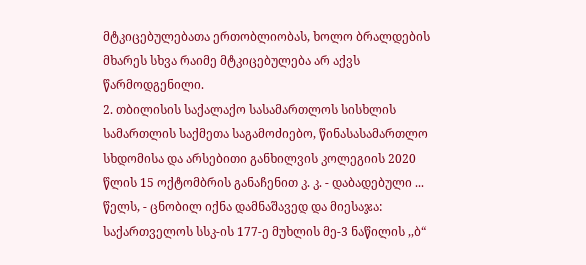მტკიცებულებათა ერთობლიობას, ხოლო ბრალდების მხარეს სხვა რაიმე მტკიცებულება არ აქვს წარმოდგენილი.
2. თბილისის საქალაქო სასამართლოს სისხლის სამართლის საქმეთა საგამოძიებო, წინასასამართლო სხდომისა და არსებითი განხილვის კოლეგიის 2020 წლის 15 ოქტომბრის განაჩენით კ. კ. - დაბადებული ... წელს, - ცნობილ იქნა დამნაშავედ და მიესაჯა:
საქართველოს სსკ-ის 177-ე მუხლის მე-3 ნაწილის ,,ბ“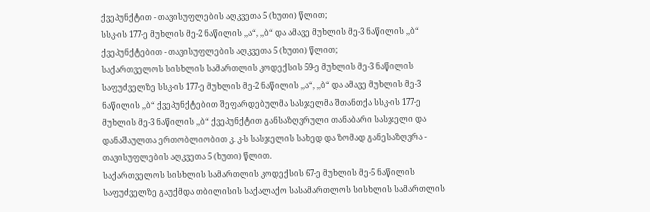ქვეპუნქტით - თავისუფლების აღკვეთა 5 (ხუთი) წლით;
სსკ-ის 177-ე მუხლის მე-2 ნაწილის ,,ა“, ,,ბ“ და ამავე მუხლის მე-3 ნაწილის ,,ბ“ ქვეპუნქტებით - თავისუფლების აღკვეთა 5 (ხუთი) წლით;
საქართველოს სისხლის სამართლის კოდექსის 59-ე მუხლის მე-3 ნაწილის საფუძველზე სსკ-ის 177-ე მუხლის მე-2 ნაწილის ,,ა“, ,,ბ“ და ამავე მუხლის მე-3 ნაწილის ,,ბ“ ქვეპუნქტებით შეფარდებულმა სასჯელმა შთანთქა სსკ-ის 177-ე მუხლის მე-3 ნაწილის ,,ბ“ ქვეპუნქტით განსაზღვრული თანაბარი სასჯელი და დანაშაულთა ერთობლიობით კ. კ-ს სასჯელის სახედ და ზომად განესაზღვრა - თავისუფლების აღკვეთა 5 (ხუთი) წლით.
საქართველოს სისხლის სამართლის კოდექსის 67-ე მუხლის მე-5 ნაწილის საფუძველზე გაუქმდა თბილისის საქალაქო სასამართლოს სისხლის სამართლის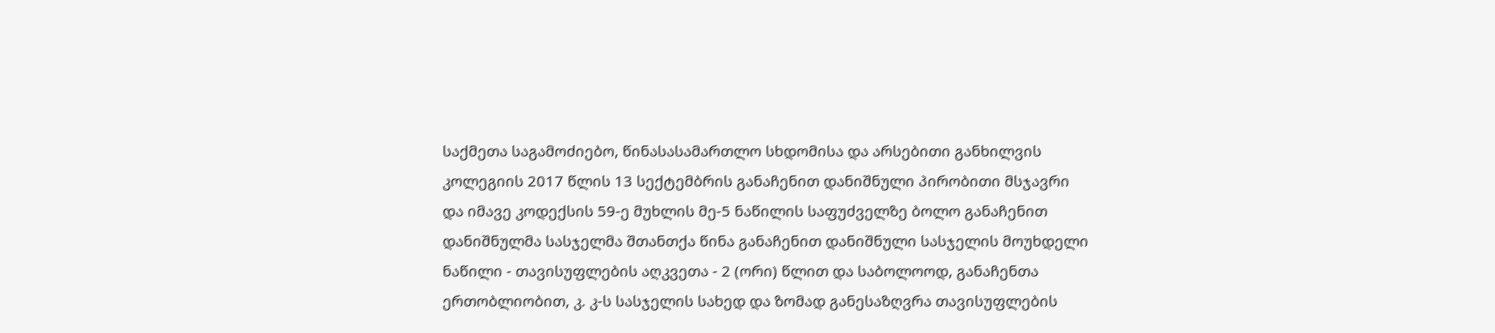საქმეთა საგამოძიებო, წინასასამართლო სხდომისა და არსებითი განხილვის კოლეგიის 2017 წლის 13 სექტემბრის განაჩენით დანიშნული პირობითი მსჯავრი და იმავე კოდექსის 59-ე მუხლის მე-5 ნაწილის საფუძველზე ბოლო განაჩენით დანიშნულმა სასჯელმა შთანთქა წინა განაჩენით დანიშნული სასჯელის მოუხდელი ნაწილი - თავისუფლების აღკვეთა - 2 (ორი) წლით და საბოლოოდ, განაჩენთა ერთობლიობით, კ. კ-ს სასჯელის სახედ და ზომად განესაზღვრა თავისუფლების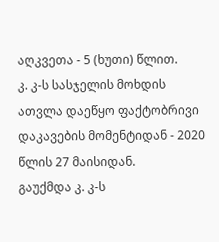აღკვეთა - 5 (ხუთი) წლით.
კ. კ-ს სასჯელის მოხდის ათვლა დაეწყო ფაქტობრივი დაკავების მომენტიდან - 2020 წლის 27 მაისიდან.
გაუქმდა კ. კ-ს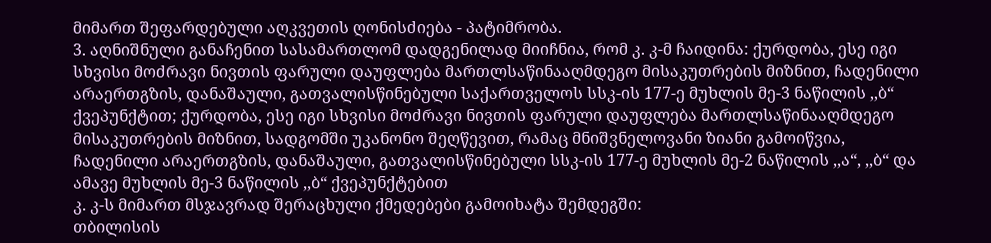მიმართ შეფარდებული აღკვეთის ღონისძიება - პატიმრობა.
3. აღნიშნული განაჩენით სასამართლომ დადგენილად მიიჩნია, რომ კ. კ-მ ჩაიდინა: ქურდობა, ესე იგი სხვისი მოძრავი ნივთის ფარული დაუფლება მართლსაწინააღმდეგო მისაკუთრების მიზნით, ჩადენილი არაერთგზის, დანაშაული, გათვალისწინებული საქართველოს სსკ-ის 177-ე მუხლის მე-3 ნაწილის ,,ბ“ ქვეპუნქტით; ქურდობა, ესე იგი სხვისი მოძრავი ნივთის ფარული დაუფლება მართლსაწინააღმდეგო მისაკუთრების მიზნით, სადგომში უკანონო შეღწევით, რამაც მნიშვნელოვანი ზიანი გამოიწვია, ჩადენილი არაერთგზის, დანაშაული, გათვალისწინებული სსკ-ის 177-ე მუხლის მე-2 ნაწილის ,,ა“, ,,ბ“ და ამავე მუხლის მე-3 ნაწილის ,,ბ“ ქვეპუნქტებით
კ. კ-ს მიმართ მსჯავრად შერაცხული ქმედებები გამოიხატა შემდეგში:
თბილისის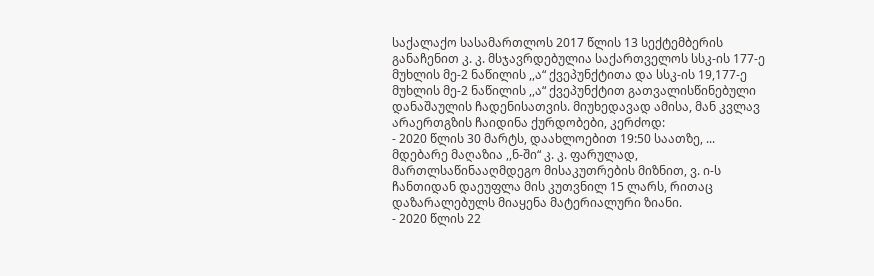საქალაქო სასამართლოს 2017 წლის 13 სექტემბერის განაჩენით კ. კ. მსჯავრდებულია საქართველოს სსკ-ის 177-ე მუხლის მე-2 ნაწილის ,,ა“ ქვეპუნქტითა და სსკ-ის 19,177-ე მუხლის მე-2 ნაწილის ,,ა“ ქვეპუნქტით გათვალისწინებული დანაშაულის ჩადენისათვის. მიუხედავად ამისა, მან კვლავ არაერთგზის ჩაიდინა ქურდობები, კერძოდ:
- 2020 წლის 30 მარტს, დაახლოებით 19:50 საათზე, ... მდებარე მაღაზია ,,ნ-ში“ კ. კ. ფარულად, მართლსაწინააღმდეგო მისაკუთრების მიზნით, ვ. ი-ს ჩანთიდან დაეუფლა მის კუთვნილ 15 ლარს, რითაც დაზარალებულს მიაყენა მატერიალური ზიანი.
- 2020 წლის 22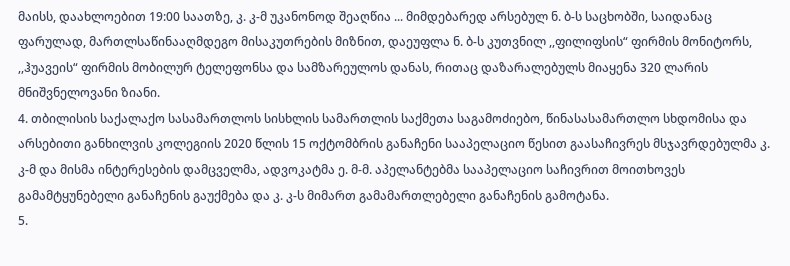მაისს, დაახლოებით 19:00 საათზე, კ. კ-მ უკანონოდ შეაღწია ... მიმდებარედ არსებულ ნ. ბ-ს საცხობში, საიდანაც ფარულად, მართლსაწინააღმდეგო მისაკუთრების მიზნით, დაეუფლა ნ. ბ-ს კუთვნილ ,,ფილიფსის“ ფირმის მონიტორს, ,,ჰუავეის“ ფირმის მობილურ ტელეფონსა და სამზარეულოს დანას, რითაც დაზარალებულს მიაყენა 320 ლარის მნიშვნელოვანი ზიანი.
4. თბილისის საქალაქო სასამართლოს სისხლის სამართლის საქმეთა საგამოძიებო, წინასასამართლო სხდომისა და არსებითი განხილვის კოლეგიის 2020 წლის 15 ოქტომბრის განაჩენი სააპელაციო წესით გაასაჩივრეს მსჯავრდებულმა კ. კ-მ და მისმა ინტერესების დამცველმა, ადვოკატმა ე. მ-მ. აპელანტებმა სააპელაციო საჩივრით მოითხოვეს გამამტყუნებელი განაჩენის გაუქმება და კ. კ-ს მიმართ გამამართლებელი განაჩენის გამოტანა.
5.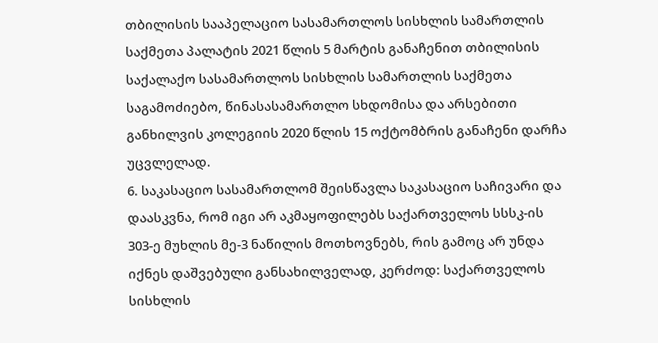თბილისის სააპელაციო სასამართლოს სისხლის სამართლის საქმეთა პალატის 2021 წლის 5 მარტის განაჩენით თბილისის საქალაქო სასამართლოს სისხლის სამართლის საქმეთა საგამოძიებო, წინასასამართლო სხდომისა და არსებითი განხილვის კოლეგიის 2020 წლის 15 ოქტომბრის განაჩენი დარჩა უცვლელად.
6. საკასაციო სასამართლომ შეისწავლა საკასაციო საჩივარი და დაასკვნა, რომ იგი არ აკმაყოფილებს საქართველოს სსსკ-ის 303-ე მუხლის მე-3 ნაწილის მოთხოვნებს, რის გამოც არ უნდა იქნეს დაშვებული განსახილველად, კერძოდ: საქართველოს სისხლის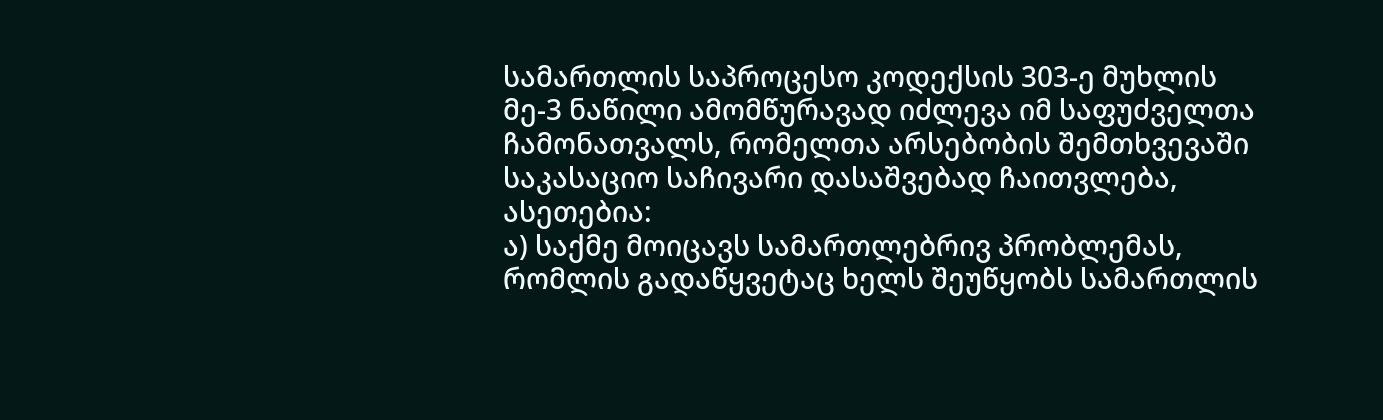სამართლის საპროცესო კოდექსის 303-ე მუხლის მე-3 ნაწილი ამომწურავად იძლევა იმ საფუძველთა ჩამონათვალს, რომელთა არსებობის შემთხვევაში საკასაციო საჩივარი დასაშვებად ჩაითვლება, ასეთებია:
ა) საქმე მოიცავს სამართლებრივ პრობლემას, რომლის გადაწყვეტაც ხელს შეუწყობს სამართლის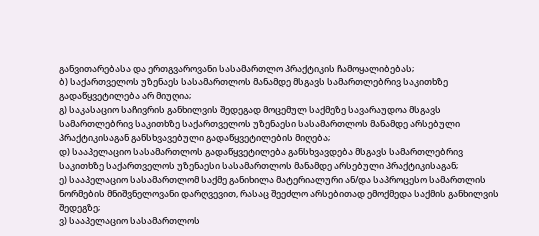განვითარებასა და ერთგვაროვანი სასამართლო პრაქტიკის ჩამოყალიბებას;
ბ) საქართველოს უზენაეს სასამართლოს მანამდე მსგავს სამართლებრივ საკითხზე გადაწყვეტილება არ მიუღია;
გ) საკასაციო საჩივრის განხილვის შედეგად მოცემულ საქმეზე სავარაუდოა მსგავს სამართლებრივ საკითხზე საქართველოს უზენაესი სასამართლოს მანამდე არსებული პრაქტიკისაგან განსხვავებული გადაწყვეტილების მიღება;
დ) სააპელაციო სასამართლოს გადაწყვეტილება განსხვავდება მსგავს სამართლებრივ საკითხზე საქართველოს უზენაესი სასამართლოს მანამდე არსებული პრაქტიკისაგან;
ე) სააპელაციო სასამართლომ საქმე განიხილა მატერიალური ან/და საპროცესო სამართლის ნორმების მნიშვნელოვანი დარღვევით, რასაც შეეძლო არსებითად ემოქმედა საქმის განხილვის შედეგზე;
ვ) სააპელაციო სასამართლოს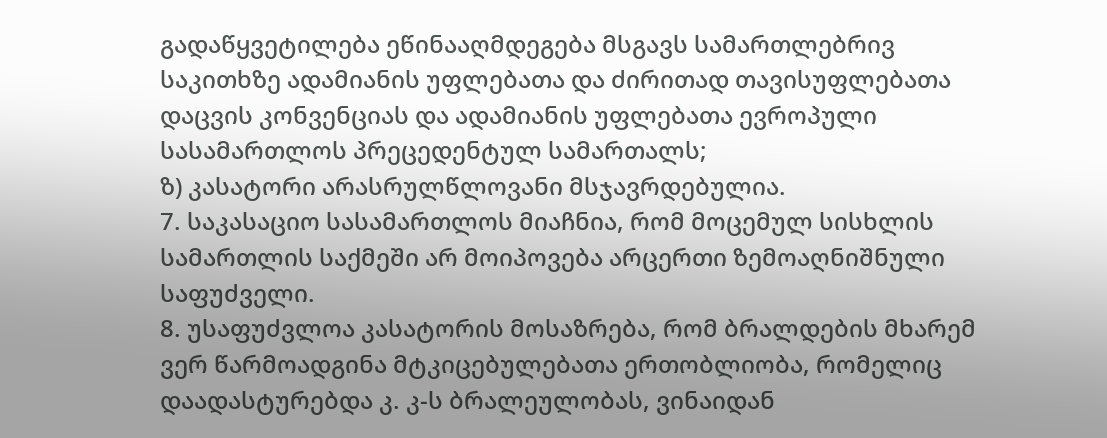გადაწყვეტილება ეწინააღმდეგება მსგავს სამართლებრივ საკითხზე ადამიანის უფლებათა და ძირითად თავისუფლებათა დაცვის კონვენციას და ადამიანის უფლებათა ევროპული სასამართლოს პრეცედენტულ სამართალს;
ზ) კასატორი არასრულწლოვანი მსჯავრდებულია.
7. საკასაციო სასამართლოს მიაჩნია, რომ მოცემულ სისხლის სამართლის საქმეში არ მოიპოვება არცერთი ზემოაღნიშნული საფუძველი.
8. უსაფუძვლოა კასატორის მოსაზრება, რომ ბრალდების მხარემ ვერ წარმოადგინა მტკიცებულებათა ერთობლიობა, რომელიც დაადასტურებდა კ. კ-ს ბრალეულობას, ვინაიდან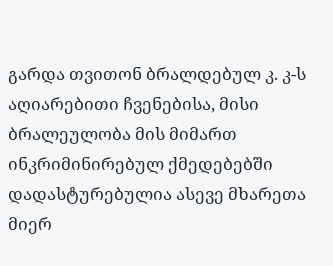გარდა თვითონ ბრალდებულ კ. კ-ს აღიარებითი ჩვენებისა, მისი ბრალეულობა მის მიმართ ინკრიმინირებულ ქმედებებში დადასტურებულია ასევე მხარეთა მიერ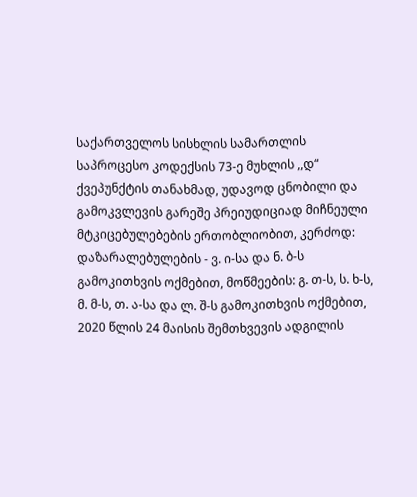საქართველოს სისხლის სამართლის საპროცესო კოდექსის 73-ე მუხლის ,,დ“ ქვეპუნქტის თანახმად, უდავოდ ცნობილი და გამოკვლევის გარეშე პრეიუდიციად მიჩნეული მტკიცებულებების ერთობლიობით, კერძოდ: დაზარალებულების - ვ. ი-სა და ნ. ბ-ს გამოკითხვის ოქმებით, მოწმეების: გ. თ-ს, ს. ხ-ს, მ. მ-ს, თ. ა-სა და ლ. შ-ს გამოკითხვის ოქმებით, 2020 წლის 24 მაისის შემთხვევის ადგილის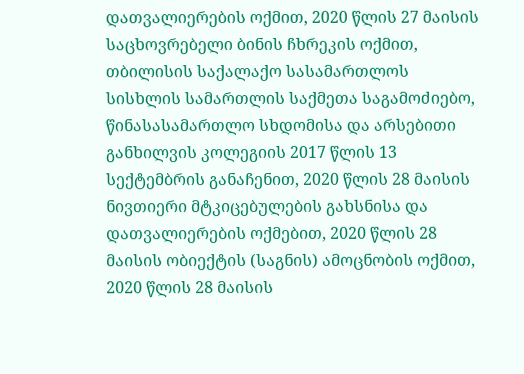დათვალიერების ოქმით, 2020 წლის 27 მაისის საცხოვრებელი ბინის ჩხრეკის ოქმით, თბილისის საქალაქო სასამართლოს სისხლის სამართლის საქმეთა საგამოძიებო, წინასასამართლო სხდომისა და არსებითი განხილვის კოლეგიის 2017 წლის 13 სექტემბრის განაჩენით, 2020 წლის 28 მაისის ნივთიერი მტკიცებულების გახსნისა და დათვალიერების ოქმებით, 2020 წლის 28 მაისის ობიექტის (საგნის) ამოცნობის ოქმით, 2020 წლის 28 მაისის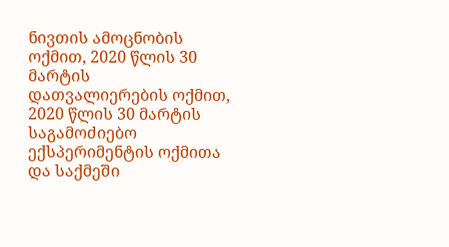ნივთის ამოცნობის ოქმით, 2020 წლის 30 მარტის დათვალიერების ოქმით, 2020 წლის 30 მარტის საგამოძიებო ექსპერიმენტის ოქმითა და საქმეში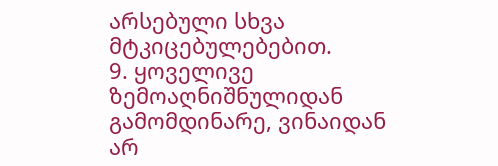არსებული სხვა მტკიცებულებებით.
9. ყოველივე ზემოაღნიშნულიდან გამომდინარე, ვინაიდან არ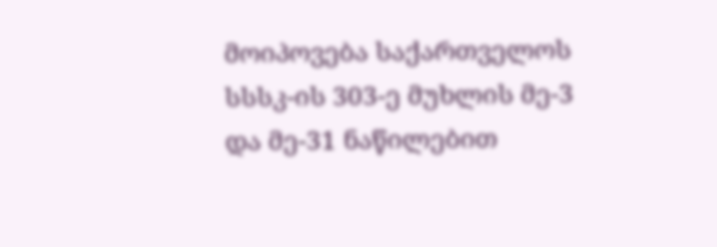მოიპოვება საქართველოს სსსკ-ის 303-ე მუხლის მე-3 და მე-31 ნაწილებით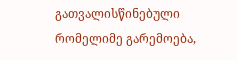გათვალისწინებული რომელიმე გარემოება,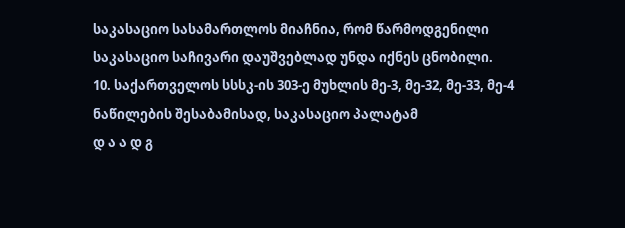საკასაციო სასამართლოს მიაჩნია, რომ წარმოდგენილი საკასაციო საჩივარი დაუშვებლად უნდა იქნეს ცნობილი.
10. საქართველოს სსსკ-ის 303-ე მუხლის მე-3, მე-32, მე-33, მე-4 ნაწილების შესაბამისად, საკასაციო პალატამ
დ ა ა დ გ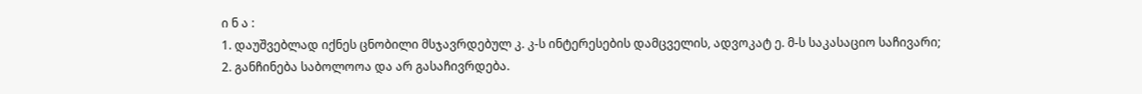ი ნ ა :
1. დაუშვებლად იქნეს ცნობილი მსჯავრდებულ კ. კ-ს ინტერესების დამცველის, ადვოკატ ე. მ-ს საკასაციო საჩივარი;
2. განჩინება საბოლოოა და არ გასაჩივრდება.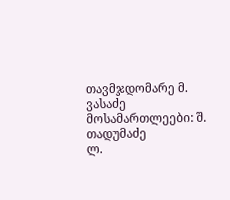თავმჯდომარე მ. ვასაძე
მოსამართლეები: შ. თადუმაძე
ლ.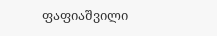ფაფიაშვილი